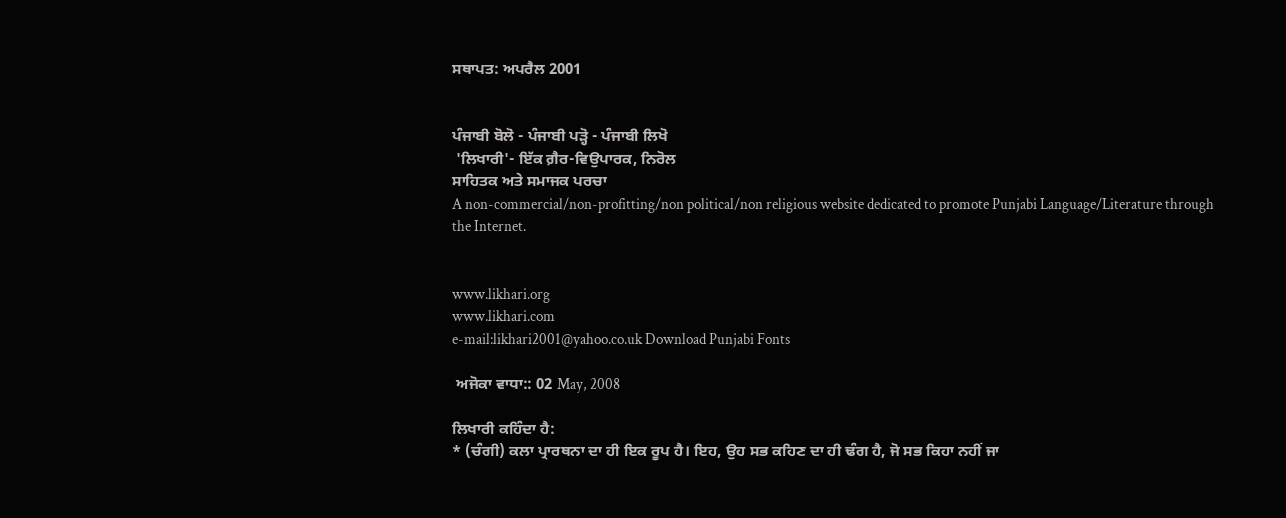ਸਥਾਪਤ: ਅਪਰੈਲ 2001


ਪੰਜਾਬੀ ਬੋਲੋ - ਪੰਜਾਬੀ ਪੜ੍ਹੋ - ਪੰਜਾਬੀ ਲਿਖੋ
 'ਲਿਖਾਰੀ'- ਇੱਕ ਗ਼ੈਰ-ਵਿਉਪਾਰਕ, ਨਿਰੋਲ
ਸਾਹਿਤਕ ਅਤੇ ਸਮਾਜਕ ਪਰਚਾ
A non-commercial/non-profitting/non political/non religious website dedicated to promote Punjabi Language/Literature through the Internet.


www.likhari.org
www.likhari.com
e-mail:likhari2001@yahoo.co.uk Download Punjabi Fonts

 ਅਜੋਕਾ ਵਾਧਾ:: 02 May, 2008

ਲਿਖਾਰੀ ਕਹਿੰਦਾ ਹੈ:
* (ਚੰਗੀ) ਕਲਾ ਪ੍ਰਾਰਥਨਾ ਦਾ ਹੀ ਇਕ ਰੂਪ ਹੈ। ਇਹ, ਉਹ ਸਭ ਕਹਿਣ ਦਾ ਹੀ ਢੰਗ ਹੈ, ਜੋ ਸਭ ਕਿਹਾ ਨਹੀਂ ਜਾ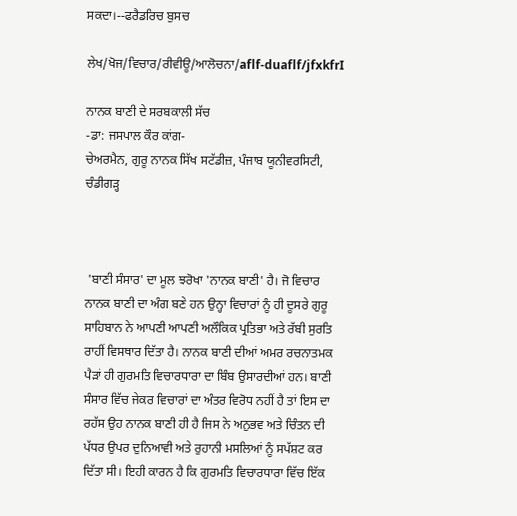ਸਕਦਾ।--ਫਰੈਡਰਿਚ ਬੁਸਚ

ਲੇਖ/ਖੋਜ/ਵਿਚਾਰ/ਰੀਵੀਊ/ਆਲੋਚਨਾ/aflf-duaflf/jfxkfrI

ਨਾਨਕ ਬਾਣੀ ਦੇ ਸਰਬਕਾਲੀ ਸੱਚ
-ਡਾ: ਜਸਪਾਲ ਕੌਰ ਕਾਂਗ-
ਚੇਅਰਮੈਨ, ਗੁਰੂ ਨਾਨਕ ਸਿੱਖ ਸਟੱਡੀਜ਼, ਪੰਜਾਬ ਯੂਨੀਵਰਸਿਟੀ, ਚੰਡੀਗੜ੍ਹ



 'ਬਾਣੀ ਸੰਸਾਰ' ਦਾ ਮੂਲ ਝਰੋਖਾ 'ਨਾਨਕ ਬਾਣੀ' ਹੈ। ਜੋ ਵਿਚਾਰ ਨਾਨਕ ਬਾਣੀ ਦਾ ਅੰਗ ਬਣੇ ਹਨ ਉਨ੍ਹਾ ਵਿਚਾਰਾਂ ਨੂੰ ਹੀ ਦੂਸਰੇ ਗੁਰੂ ਸਾਹਿਬਾਨ ਨੇ ਆਪਣੀ ਆਪਣੀ ਅਲੌਕਿਕ ਪ੍ਰਤਿਭਾ ਅਤੇ ਰੱਬੀ ਸੁਰਤਿ ਰਾਹੀਂ ਵਿਸਥਾਰ ਦਿੱਤਾ ਹੈ। ਨਾਨਕ ਬਾਣੀ ਦੀਆਂ ਅਮਰ ਰਚਨਾਤਮਕ ਪੈੜਾਂ ਹੀ ਗੁਰਮਤਿ ਵਿਚਾਰਧਾਰਾ ਦਾ ਬਿੰਬ ਉਸਾਰਦੀਆਂ ਹਨ। ਬਾਣੀ ਸੰਸਾਰ ਵਿੱਚ ਜੇਕਰ ਵਿਚਾਰਾਂ ਦਾ ਅੰਤਰ ਵਿਰੋਧ ਨਹੀਂ ਹੈ ਤਾਂ ਇਸ ਦਾ ਰਹੱਸ ਉਹ ਨਾਨਕ ਬਾਣੀ ਹੀ ਹੈ ਜਿਸ ਨੇ ਅਨੁਭਵ ਅਤੇ ਚਿੰਤਨ ਦੀ ਪੱਧਰ ਉਪਰ ਦੁਨਿਆਵੀ ਅਤੇ ਰੁਹਾਨੀ ਮਸਲਿਆਂ ਨੂੰ ਸਪੱਸ਼ਟ ਕਰ ਦਿੱਤਾ ਸੀ। ਇਹੀ ਕਾਰਨ ਹੈ ਕਿ ਗੁਰਮਤਿ ਵਿਚਾਰਧਾਰਾ ਵਿੱਚ ਇੱਕ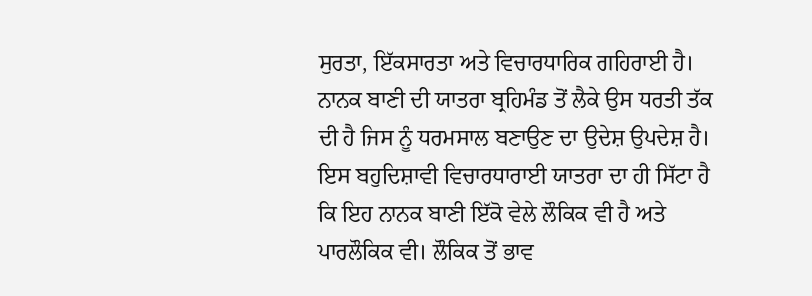ਸੁਰਤਾ, ਇੱਕਸਾਰਤਾ ਅਤੇ ਵਿਚਾਰਧਾਰਿਕ ਗਹਿਰਾਈ ਹੈ। ਨਾਨਕ ਬਾਣੀ ਦੀ ਯਾਤਰਾ ਬ੍ਰਹਿਮੰਡ ਤੋਂ ਲੈਕੇ ਉਸ ਧਰਤੀ ਤੱਕ ਦੀ ਹੈ ਜਿਸ ਨੂੰ ਧਰਮਸਾਲ ਬਣਾਉਣ ਦਾ ਉਦੇਸ਼ ਉਪਦੇਸ਼ ਹੈ। ਇਸ ਬਹੁਦਿਸ਼ਾਵੀ ਵਿਚਾਰਧਾਰਾਈ ਯਾਤਰਾ ਦਾ ਹੀ ਸਿੱਟਾ ਹੈ ਕਿ ਇਹ ਨਾਨਕ ਬਾਣੀ ਇੱਕੋ ਵੇਲੇ ਲੌਕਿਕ ਵੀ ਹੈ ਅਤੇ ਪਾਰਲੌਕਿਕ ਵੀ। ਲੌਕਿਕ ਤੋਂ ਭਾਵ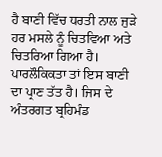ਹੈ ਬਾਣੀ ਵਿੱਚ ਧਰਤੀ ਨਾਲ ਜੁੜੇ ਹਰ ਮਸਲੇ ਨੂੰ ਚਿਤਵਿਆ ਅਤੇ ਚਿਤਰਿਆ ਗਿਆ ਹੈ। ਪਾਰਲੌਕਿਕਤਾ ਤਾਂ ਇਸ ਬਾਣੀ ਦਾ ਪ੍ਰਾਣ ਤੱਤ ਹੈ। ਜਿਸ ਦੇ ਅੰਤਰਗਤ ਬ੍ਰਹਿਮੰਡ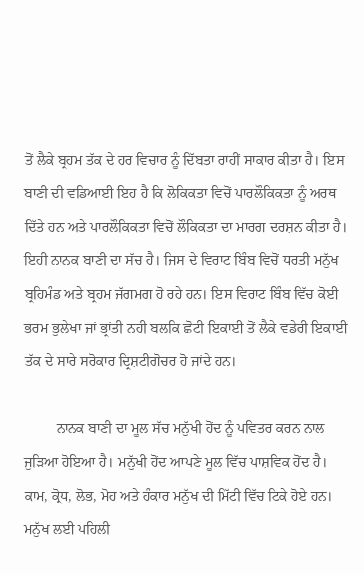ਤੋਂ ਲੈਕੇ ਬ੍ਰਹਮ ਤੱਕ ਦੇ ਹਰ ਵਿਚਾਰ ਨੂੰ ਦਿੱਬਤਾ ਰਾਹੀਂ ਸਾਕਾਰ ਕੀਤਾ ਹੈ। ਇਸ ਬਾਣੀ ਦੀ ਵਡਿਆਈ ਇਹ ਹੈ ਕਿ ਲੋਕਿਕਤਾ ਵਿਚੋਂ ਪਾਰਲੌਕਿਕਤਾ ਨੂੰ ਅਰਥ ਦਿੱਤੇ ਹਨ ਅਤੇ ਪਾਰਲੌਕਿਕਤਾ ਵਿਚੋਂ ਲੌਕਿਕਤਾ ਦਾ ਮਾਰਗ ਦਰਸ਼ਨ ਕੀਤਾ ਹੈ। ਇਹੀ ਨਾਨਕ ਬਾਣੀ ਦਾ ਸੱਚ ਹੈ। ਜਿਸ ਦੇ ਵਿਰਾਟ ਬਿੰਬ ਵਿਚੋਂ ਧਰਤੀ ਮਨੁੱਖ ਬ੍ਰਹਿਮੰਡ ਅਤੇ ਬ੍ਰਹਮ ਜੱਗਮਗ ਹੋ ਰਹੇ ਹਨ। ਇਸ ਵਿਰਾਟ ਬਿੰਬ ਵਿੱਚ ਕੋਈ ਭਰਮ ਭੁਲੇਖਾ ਜਾਂ ਭ੍ਰਾਂਤੀ ਨਹੀ ਬਲਕਿ ਛੋਟੀ ਇਕਾਈ ਤੋਂ ਲੈਕੇ ਵਡੇਰੀ ਇਕਾਈ ਤੱਕ ਦੇ ਸਾਰੇ ਸਰੋਕਾਰ ਦ੍ਰਿਸ਼ਟੀਗੋਚਰ ਹੋ ਜਾਂਦੇ ਹਨ।

         ਨਾਨਕ ਬਾਣੀ ਦਾ ਮੂਲ ਸੱਚ ਮਨੁੱਖੀ ਹੋਂਦ ਨੂੰ ਪਵਿਤਰ ਕਰਨ ਨਾਲ ਜੁੜਿਆ ਹੋਇਆ ਹੈ। ਮਨੁੱਖੀ ਹੋਂਦ ਆਪਣੇ ਮੂਲ ਵਿੱਚ ਪਾਸ਼ਵਿਕ ਹੋਂਦ ਹੈ। ਕਾਮ, ਕ੍ਰੋਧ, ਲੋਭ, ਮੋਹ ਅਤੇ ਹੰਕਾਰ ਮਨੁੱਖ ਦੀ ਮਿੱਟੀ ਵਿੱਚ ਟਿਕੇ ਹੋਏ ਹਨ। ਮਨੁੱਖ ਲਈ ਪਹਿਲੀ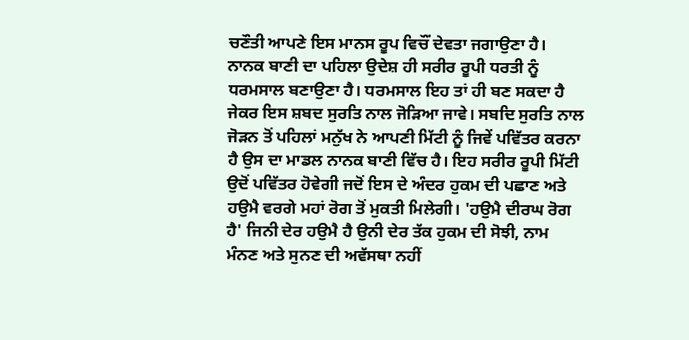ਚਣੌਤੀ ਆਪਣੇ ਇਸ ਮਾਨਸ ਰੂਪ ਵਿਚੌਂ ਦੇਵਤਾ ਜਗਾਉਣਾ ਹੈ। ਨਾਨਕ ਬਾਣੀ ਦਾ ਪਹਿਲਾ ਉਦੇਸ਼ ਹੀ ਸਰੀਰ ਰੂਪੀ ਧਰਤੀ ਨੂੰ ਧਰਮਸਾਲ ਬਣਾਉਣਾ ਹੈ। ਧਰਮਸਾਲ ਇਹ ਤਾਂ ਹੀ ਬਣ ਸਕਦਾ ਹੈ ਜੇਕਰ ਇਸ ਸ਼ਬਦ ਸੁਰਤਿ ਨਾਲ ਜੋੜਿਆ ਜਾਵੇ। ਸਬਦਿ ਸੁਰਤਿ ਨਾਲ ਜੋੜਨ ਤੋਂ ਪਹਿਲਾਂ ਮਨੁੱਖ ਨੇ ਆਪਣੀ ਮਿੱਟੀ ਨੂੰ ਜਿਵੇਂ ਪਵਿੱਤਰ ਕਰਨਾ ਹੈ ਉਸ ਦਾ ਮਾਡਲ ਨਾਨਕ ਬਾਣੀ ਵਿੱਚ ਹੈ। ਇਹ ਸਰੀਰ ਰੂਪੀ ਮਿੱਟੀ ਉਦੋਂ ਪਵਿੱਤਰ ਹੋਵੇਗੀ ਜਦੋਂ ਇਸ ਦੇ ਅੰਦਰ ਹੁਕਮ ਦੀ ਪਛਾਣ ਅਤੇ ਹਉਮੈ ਵਰਗੇ ਮਹਾਂ ਰੋਗ ਤੋਂ ਮੁਕਤੀ ਮਿਲੇਗੀ। 'ਹਉਮੈ ਦੀਰਘ ਰੋਗ ਹੈ' ਜਿਨੀ ਦੇਰ ਹਉਮੈ ਹੈ ਉਨੀ ਦੇਰ ਤੱਕ ਹੁਕਮ ਦੀ ਸੋਝੀ, ਨਾਮ ਮੰਨਣ ਅਤੇ ਸੁਨਣ ਦੀ ਅਵੱਸਥਾ ਨਹੀਂ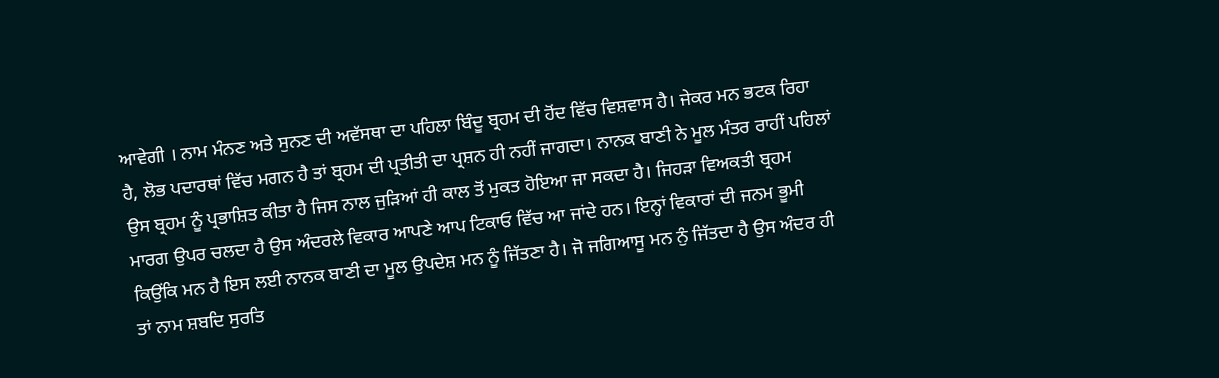ਆਵੇਗੀ । ਨਾਮ ਮੰਨਣ ਅਤੇ ਸੁਨਣ ਦੀ ਅਵੱਸਥਾ ਦਾ ਪਹਿਲਾ ਬਿੰਦੂ ਬ੍ਰਹਮ ਦੀ ਹੋਂਦ ਵਿੱਚ ਵਿਸ਼ਵਾਸ ਹੈ। ਜੇਕਰ ਮਨ ਭਟਕ ਰਿਹਾ ਹੈ, ਲੋਭ ਪਦਾਰਥਾਂ ਵਿੱਚ ਮਗਨ ਹੈ ਤਾਂ ਬ੍ਰਹਮ ਦੀ ਪ੍ਰਤੀਤੀ ਦਾ ਪ੍ਰਸ਼ਨ ਹੀ ਨਹੀਂ ਜਾਗਦਾ। ਨਾਨਕ ਬਾਣੀ ਨੇ ਮੂਲ ਮੰਤਰ ਰਾਹੀਂ ਪਹਿਲਾਂ ਉਸ ਬ੍ਰਹਮ ਨੂੰ ਪ੍ਰਭਾਸ਼ਿਤ ਕੀਤਾ ਹੈ ਜਿਸ ਨਾਲ ਜੁੜਿਆਂ ਹੀ ਕਾਲ ਤੋਂ ਮੁਕਤ ਹੋਇਆ ਜਾ ਸਕਦਾ ਹੈ। ਜਿਹੜਾ ਵਿਅਕਤੀ ਬ੍ਰਹਮ ਮਾਰਗ ਉਪਰ ਚਲਦਾ ਹੈ ਉਸ ਅੰਦਰਲੇ ਵਿਕਾਰ ਆਪਣੇ ਆਪ ਟਿਕਾਓ ਵਿੱਚ ਆ ਜਾਂਦੇ ਹਨ। ਇਨ੍ਹਾਂ ਵਿਕਾਰਾਂ ਦੀ ਜਨਮ ਭੂਮੀ ਕਿਉਂਕਿ ਮਨ ਹੈ ਇਸ ਲਈ ਨਾਨਕ ਬਾਣੀ ਦਾ ਮੂਲ ਉਪਦੇਸ਼ ਮਨ ਨੂੰ ਜਿੱਤਣਾ ਹੈ। ਜੋ ਜਗਿਆਸੂ ਮਨ ਨੁੰ ਜਿੱਤਦਾ ਹੈ ਉਸ ਅੰਦਰ ਹੀ ਤਾਂ ਨਾਮ ਸ਼ਬਦਿ ਸੁਰਤਿ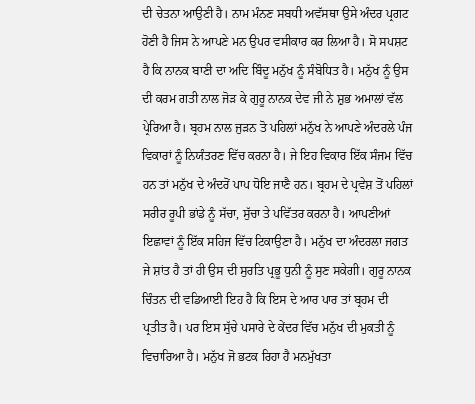ਦੀ ਚੇਤਨਾ ਆਉਣੀ ਹੈ। ਨਾਮ ਮੰਨਣ ਸਬਧੀ ਅਵੱਸਥਾ ਉਸੇ ਅੰਦਰ ਪ੍ਰਗਟ ਹੋਣੀ ਹੈ ਜਿਸ ਨੇ ਆਪਣੇ ਮਨ ਉਪਰ ਵਸੀਕਾਰ ਕਰ ਲਿਆ ਹੈ। ਸੋ ਸਪਸ਼ਟ ਹੈ ਕਿ ਨਾਨਕ ਬਾਣੀ ਦਾ ਅਦਿ ਬਿੰਦੂ ਮਨੁੱਖ ਨੂੰ ਸੰਬੋਧਿਤ ਹੈ। ਮਨੁੱਖ ਨੂੰ ਉਸ ਦੀ ਕਰਮ ਗਤੀ ਨਾਲ ਜੋੜ ਕੇ ਗੁਰੂ ਨਾਨਕ ਦੇਵ ਜੀ ਨੇ ਸ਼ੁਭ ਅਮਾਲਾਂ ਵੱਲ ਪ੍ਰੇਰਿਆ ਹੈ। ਬ੍ਰਹਮ ਨਾਲ ਜੁੜਨ ਤੋ ਪਹਿਲਾਂ ਮਨੁੱਖ ਨੇ ਆਪਣੇ ਅੰਦਰਲੇ ਪੰਜ ਵਿਕਾਰਾਂ ਨੂੰ ਨਿਯੰਤਰਣ ਵਿੱਚ ਕਰਨਾ ਹੈ। ਜੇ ਇਹ ਵਿਕਾਰ ਇੱਕ ਸੰਜਮ ਵਿੱਚ ਹਨ ਤਾਂ ਮਨੁੱਖ ਦੇ ਅੰਦਰੋਂ ਪਾਪ ਧੋਇ ਜਾਣੈ ਹਨ। ਬ੍ਰਹਮ ਦੇ ਪ੍ਰਵੇਸ਼ ਤੋਂ ਪਹਿਲਾਂ ਸਰੀਰ ਰੂਪੀ ਭਾਂਡੇ ਨੂੰ ਸੱਚਾ, ਸੁੱਚਾ ਤੇ ਪਵਿੱਤਰ ਕਰਨਾ ਹੈ। ਆਪਣੀਆਂ ਇਛਾਵਾਂ ਨੂੰ ਇੱਕ ਸਹਿਜ ਵਿੱਚ ਟਿਕਾਉਣਾ ਹੈ। ਮਨੁੱਖ ਦਾ ਅੰਦਰਲਾ ਜਗਤ ਜੇ ਸ਼ਾਂਤ ਹੈ ਤਾਂ ਹੀ ਉਸ ਦੀ ਸੁਰਤਿ ਪ੍ਰਭੂ ਧੁਨੀ ਨੂੰ ਸੁਣ ਸਕੇਗੀ। ਗੁਰੂ ਨਾਨਕ ਚਿੰਤਨ ਦੀ ਵਡਿਆਈ ਇਹ ਹੈ ਕਿ ਇਸ ਦੇ ਆਰ ਪਾਰ ਤਾਂ ਬ੍ਰਹਮ ਦੀ ਪ੍ਰਤੀਤ ਹੈ। ਪਰ ਇਸ ਸੁੱਚੇ ਪਸਾਰੇ ਦੇ ਕੇਂਦਰ ਵਿੱਚ ਮਨੁੱਖ ਦੀ ਮੁਕਤੀ ਨੂੰ ਵਿਚਾਰਿਆ ਹੈ। ਮਨੁੱਖ ਜੋ ਭਟਕ ਰਿਹਾ ਹੈ ਮਨਮੁੱਖਤਾ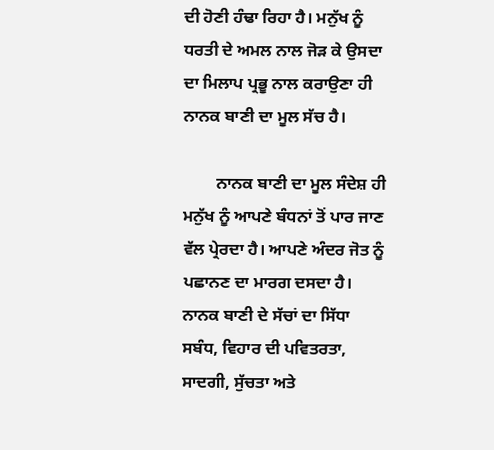ਦੀ ਹੋਣੀ ਹੰਢਾ ਰਿਹਾ ਹੈ। ਮਨੁੱਖ ਨੂੰ ਧਰਤੀ ਦੇ ਅਮਲ ਨਾਲ ਜੋੜ ਕੇ ਉਸਦਾ ਦਾ ਮਿਲਾਪ ਪ੍ਰਭੂ ਨਾਲ ਕਰਾਉਣਾ ਹੀ ਨਾਨਕ ਬਾਣੀ ਦਾ ਮੂਲ ਸੱਚ ਹੈ।

        ਨਾਨਕ ਬਾਣੀ ਦਾ ਮੂਲ ਸੰਦੇਸ਼ ਹੀ ਮਨੁੱਖ ਨੂੰ ਆਪਣੇ ਬੰਧਨਾਂ ਤੋਂ ਪਾਰ ਜਾਣ ਵੱਲ ਪ੍ਰੇਰਦਾ ਹੈ। ਆਪਣੇ ਅੰਦਰ ਜੋਤ ਨੂੰ ਪਛਾਨਣ ਦਾ ਮਾਰਗ ਦਸਦਾ ਹੈ। ਨਾਨਕ ਬਾਣੀ ਦੇ ਸੱਚਾਂ ਦਾ ਸਿੱਧਾ ਸਬੰਧ, ਵਿਹਾਰ ਦੀ ਪਵਿਤਰਤਾ, ਸਾਦਗੀ, ਸੁੱਚਤਾ ਅਤੇ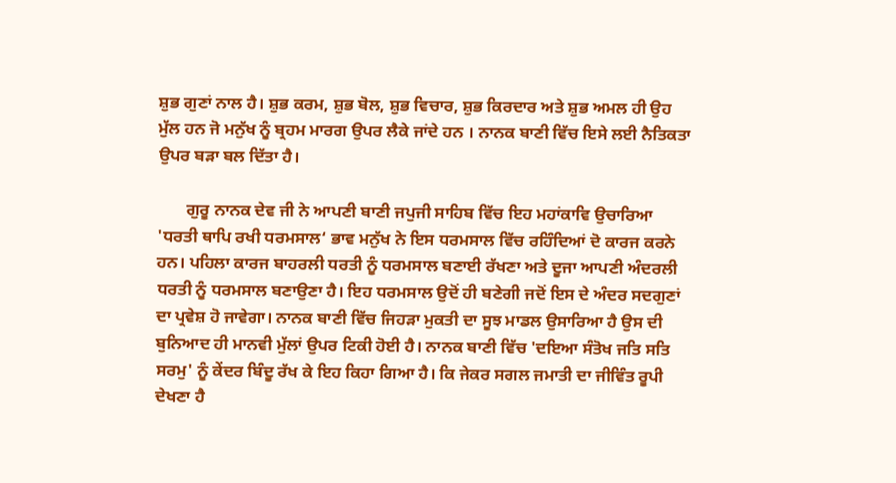ਸ਼ੁਭ ਗੁਣਾਂ ਨਾਲ ਹੈ। ਸ਼ੁਭ ਕਰਮ, ਸ਼ੁਭ ਬੋਲ, ਸ਼ੁਭ ਵਿਚਾਰ, ਸ਼ੁਭ ਕਿਰਦਾਰ ਅਤੇ ਸ਼ੁਭ ਅਮਲ ਹੀ ਉਹ ਮੁੱਲ ਹਨ ਜੋ ਮਨੁੱਖ ਨੂੰ ਬ੍ਰਹਮ ਮਾਰਗ ਉਪਰ ਲੈਕੇ ਜਾਂਦੇ ਹਨ । ਨਾਨਕ ਬਾਣੀ ਵਿੱਚ ਇਸੇ ਲਈ ਨੈਤਿਕਤਾ ਉਪਰ ਬੜਾ ਬਲ ਦਿੱਤਾ ਹੈ।

       ਗੁਰੂ ਨਾਨਕ ਦੇਵ ਜੀ ਨੇ ਆਪਣੀ ਬਾਣੀ ਜਪੁਜੀ ਸਾਹਿਬ ਵਿੱਚ ਇਹ ਮਹਾਂਕਾਵਿ ਉਚਾਰਿਆ 'ਧਰਤੀ ਥਾਪਿ ਰਖੀ ਧਰਮਸਾਲ‘ ਭਾਵ ਮਨੁੱਖ ਨੇ ਇਸ ਧਰਮਸਾਲ ਵਿੱਚ ਰਹਿੰਦਿਆਂ ਦੋ ਕਾਰਜ ਕਰਨੇ ਹਨ। ਪਹਿਲਾ ਕਾਰਜ ਬਾਹਰਲੀ ਧਰਤੀ ਨੂੰ ਧਰਮਸਾਲ ਬਣਾਈ ਰੱਖਣਾ ਅਤੇ ਦੂਜਾ ਆਪਣੀ ਅੰਦਰਲੀ ਧਰਤੀ ਨੂੰ ਧਰਮਸਾਲ ਬਣਾਉਣਾ ਹੈ। ਇਹ ਧਰਮਸਾਲ ਉਦੋਂ ਹੀ ਬਣੇਗੀ ਜਦੋਂ ਇਸ ਦੇ ਅੰਦਰ ਸਦਗੁਣਾਂ ਦਾ ਪ੍ਰਵੇਸ਼ ਹੋ ਜਾਵੇਗਾ। ਨਾਨਕ ਬਾਣੀ ਵਿੱਚ ਜਿਹੜਾ ਮੁਕਤੀ ਦਾ ਸੂਝ ਮਾਡਲ ਉਸਾਰਿਆ ਹੈ ਉਸ ਦੀ ਬੁਨਿਆਦ ਹੀ ਮਾਨਵੀ ਮੁੱਲਾਂ ਉਪਰ ਟਿਕੀ ਹੋਈ ਹੈ। ਨਾਨਕ ਬਾਣੀ ਵਿੱਚ 'ਦਇਆ ਸੰਤੋਖ ਜਤਿ ਸਤਿ ਸਰਮੁ' ਨੂੰ ਕੇਂਦਰ ਬਿੰਦੂ ਰੱਖ ਕੇ ਇਹ ਕਿਹਾ ਗਿਆ ਹੈ। ਕਿ ਜੇਕਰ ਸਗਲ ਜਮਾਤੀ ਦਾ ਜੀਵਿੰਤ ਰੂਪੀ ਦੇਖਣਾ ਹੈ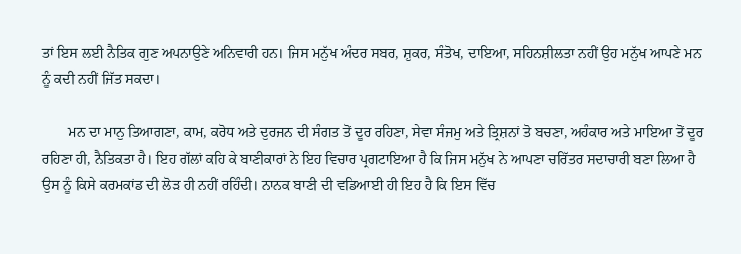ਤਾਂ ਇਸ ਲਈ ਨੈਤਿਕ ਗੁਣ ਅਪਨਾਉਣੇ ਅਨਿਵਾਰੀ ਹਨ। ਜਿਸ ਮਨੁੱਖ ਅੰਦਰ ਸਬਰ, ਸ਼ੁਕਰ, ਸੰਤੋਖ, ਦਾਇਆ, ਸਹਿਨਸ਼ੀਲਤਾ ਨਹੀਂ ਉਹ ਮਨੁੱਖ ਆਪਣੇ ਮਨ ਨੂੰ ਕਦੀ ਨਹੀਂ ਜਿੱਤ ਸਕਦਾ।

       ਮਨ ਦਾ ਮਾਨੁ ਤਿਆਗਣਾ, ਕਾਮ, ਕਰੋਧ ਅਤੇ ਦੁਰਜਨ ਦੀ ਸੰਗਤ ਤੋਂ ਦੂਰ ਰਹਿਣਾ, ਸੇਵਾ ਸੰਜਮੁ ਅਤੇ ਤ੍ਰਿਸ਼ਨਾਂ ਤੋ ਬਚਣਾ, ਅਹੰਕਾਰ ਅਤੇ ਮਾਇਆ ਤੋਂ ਦੂਰ ਰਹਿਣਾ ਹੀ, ਨੈਤਿਕਤਾ ਹੈ। ਇਹ ਗੱਲਾਂ ਕਹਿ ਕੇ ਬਾਣੀਕਾਰਾਂ ਨੇ ਇਹ ਵਿਚਾਰ ਪ੍ਰਗਟਾਇਆ ਹੈ ਕਿ ਜਿਸ ਮਨੁੱਖ ਨੇ ਆਪਣਾ ਚਰਿੱਤਰ ਸਦਾਚਾਰੀ ਬਣਾ ਲਿਆ ਹੈ ਉਸ ਨੂੰ ਕਿਸੇ ਕਰਮਕਾਂਡ ਦੀ ਲੋੜ ਹੀ ਨਹੀਂ ਰਹਿੰਦੀ। ਨਾਨਕ ਬਾਣੀ ਦੀ ਵਡਿਆਈ ਹੀ ਇਹ ਹੈ ਕਿ ਇਸ ਵਿੱਚ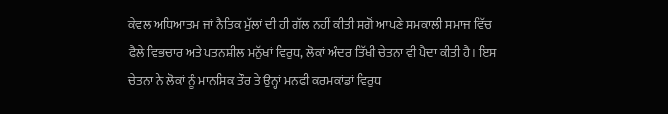ਕੇਵਲ ਅਧਿਆਤਮ ਜਾਂ ਨੈਤਿਕ ਮੁੱਲਾਂ ਦੀ ਹੀ ਗੱਲ ਨਹੀਂ ਕੀਤੀ ਸਗੋਂ ਆਪਣੇ ਸਮਕਾਲੀ ਸਮਾਜ ਵਿੱਚ ਫੈਲੇ ਵਿਭਚਾਰ ਅਤੇ ਪਤਨਸ਼ੀਲ ਮਨੁੱਖਾਂ ਵਿਰੁਧ, ਲੋਕਾਂ ਅੰਦਰ ਤਿੱਖੀ ਚੇਤਨਾ ਵੀ ਪੈਦਾ ਕੀਤੀ ਹੈ। ਇਸ ਚੇਤਨਾ ਨੇ ਲੋਕਾਂ ਨੂੰ ਮਾਨਸਿਕ ਤੌਰ ਤੇ ਉਨ੍ਹਾਂ ਮਨਫੀ ਕਰਮਕਾਂਡਾਂ ਵਿਰੁਧ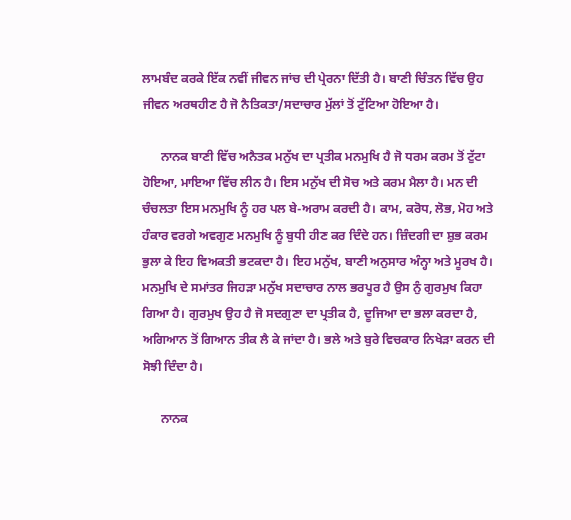ਲਾਮਬੰਦ ਕਰਕੇ ਇੱਕ ਨਵੀਂ ਜੀਵਨ ਜਾਂਚ ਦੀ ਪ੍ਰੇਰਨਾ ਦਿੱਤੀ ਹੈ। ਬਾਣੀ ਚਿੰਤਨ ਵਿੱਚ ਉਹ ਜੀਵਨ ਅਰਥਹੀਣ ਹੈ ਜੋ ਨੈਤਿਕਤਾ/ਸਦਾਚਾਰ ਮੁੱਲਾਂ ਤੋਂ ਟੁੱਟਿਆ ਹੋਇਆ ਹੈ।

      ਨਾਨਕ ਬਾਣੀ ਵਿੱਚ ਅਨੈਤਕ ਮਨੁੱਖ ਦਾ ਪ੍ਰਤੀਕ ਮਨਮੁਖਿ ਹੈ ਜੋ ਧਰਮ ਕਰਮ ਤੋਂ ਟੁੱਟਾ ਹੋਇਆ, ਮਾਇਆ ਵਿੱਚ ਲੀਨ ਹੈ। ਇਸ ਮਨੁੱਖ ਦੀ ਸੋਚ ਅਤੇ ਕਰਮ ਮੈਲਾ ਹੈ। ਮਨ ਦੀ ਚੰਚਲਤਾ ਇਸ ਮਨਮੁਖਿ ਨੂੰ ਹਰ ਪਲ ਬੇ-ਅਰਾਮ ਕਰਦੀ ਹੈ। ਕਾਮ, ਕਰੋਧ, ਲੋਭ, ਮੋਹ ਅਤੇ ਹੰਕਾਰ ਵਰਗੇ ਅਵਗੁਣ ਮਨਮੁਖਿ ਨੂੰ ਬੁਧੀ ਹੀਣ ਕਰ ਦਿੰਦੇ ਹਨ। ਜ਼ਿੰਦਗੀ ਦਾ ਸ਼ੁਭ ਕਰਮ ਭੁਲਾ ਕੇ ਇਹ ਵਿਅਕਤੀ ਭਟਕਦਾ ਹੈ। ਇਹ ਮਨੁੱਖ, ਬਾਣੀ ਅਨੁਸਾਰ ਅੰਨ੍ਹਾ ਅਤੇ ਮੂਰਖ ਹੈ। ਮਨਮੁਖਿ ਦੇ ਸਮਾਂਤਰ ਜਿਹੜਾ ਮਨੁੱਖ ਸਦਾਚਾਰ ਨਾਲ ਭਰਪੂਰ ਹੈ ਉਸ ਨੁੰ ਗੁਰਮੁਖ ਕਿਹਾ ਗਿਆ ਹੈ। ਗੁਰਮੁਖ ਉਹ ਹੈ ਜੋ ਸਦਗੁਣਾ ਦਾ ਪ੍ਰਤੀਕ ਹੈ, ਦੂਜਿਆ ਦਾ ਭਲਾ ਕਰਦਾ ਹੈ, ਅਗਿਆਨ ਤੋਂ ਗਿਆਨ ਤੀਕ ਲੈ ਕੇ ਜਾਂਦਾ ਹੈ। ਭਲੇ ਅਤੇ ਬੁਰੇ ਵਿਚਕਾਰ ਨਿਖੇੜਾ ਕਰਨ ਦੀ ਸੋਝੀ ਦਿੰਦਾ ਹੈ।

      ਨਾਨਕ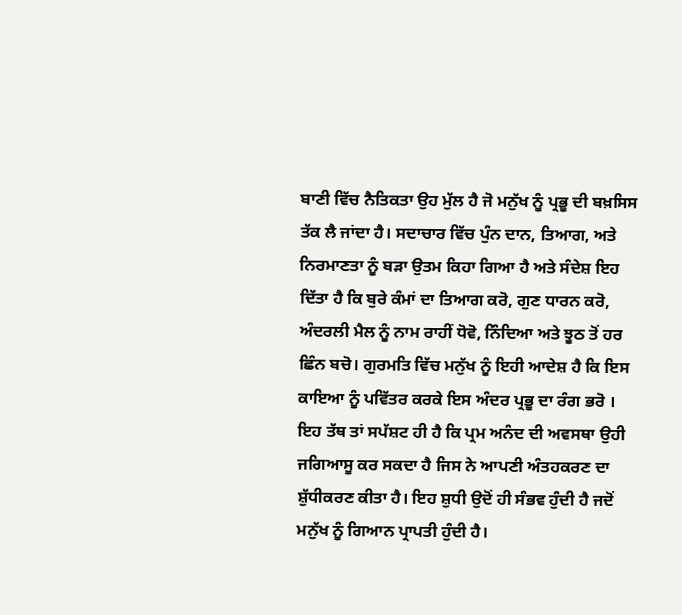ਬਾਣੀ ਵਿੱਚ ਨੈਤਿਕਤਾ ਉਹ ਮੁੱਲ ਹੈ ਜੋ ਮਨੁੱਖ ਨੂੰ ਪ੍ਰਭੂ ਦੀ ਬਖ਼ਸਿਸ ਤੱਕ ਲੈ ਜਾਂਦਾ ਹੈ। ਸਦਾਚਾਰ ਵਿੱਚ ਪੁੰਨ ਦਾਨ, ਤਿਆਗ, ਅਤੇ ਨਿਰਮਾਣਤਾ ਨੂੰ ਬੜਾ ਉਤਮ ਕਿਹਾ ਗਿਆ ਹੈ ਅਤੇ ਸੰਦੇਸ਼ ਇਹ ਦਿੱਤਾ ਹੈ ਕਿ ਬੁਰੇ ਕੰਮਾਂ ਦਾ ਤਿਆਗ ਕਰੋ, ਗੁਣ ਧਾਰਨ ਕਰੋ, ਅੰਦਰਲੀ ਮੈਲ ਨੂੰ ਨਾਮ ਰਾਹੀਂ ਧੋਵੋ, ਨਿੰਦਿਆ ਅਤੇ ਝੂਠ ਤੋਂ ਹਰ ਛਿੰਨ ਬਚੋ। ਗੁਰਮਤਿ ਵਿੱਚ ਮਨੁੱਖ ਨੂੰ ਇਹੀ ਆਦੇਸ਼ ਹੈ ਕਿ ਇਸ ਕਾਇਆ ਨੂੰ ਪਵਿੱਤਰ ਕਰਕੇ ਇਸ ਅੰਦਰ ਪ੍ਰਭੂ ਦਾ ਰੰਗ ਭਰੋ । ਇਹ ਤੱਥ ਤਾਂ ਸਪੱਸ਼ਟ ਹੀ ਹੈ ਕਿ ਪ੍ਰਮ ਅਨੰਦ ਦੀ ਅਵਸਥਾ ਉਹੀ ਜਗਿਆਸੂ ਕਰ ਸਕਦਾ ਹੈ ਜਿਸ ਨੇ ਆਪਣੀ ਅੰਤਹਕਰਣ ਦਾ ਸ਼ੁੱਧੀਕਰਣ ਕੀਤਾ ਹੈ। ਇਹ ਸ਼ੁਧੀ ਉਦੋਂ ਹੀ ਸੰਭਵ ਹੁੰਦੀ ਹੈ ਜਦੋਂ ਮਨੁੱਖ ਨੂੰ ਗਿਆਨ ਪ੍ਰਾਪਤੀ ਹੁੰਦੀ ਹੈ।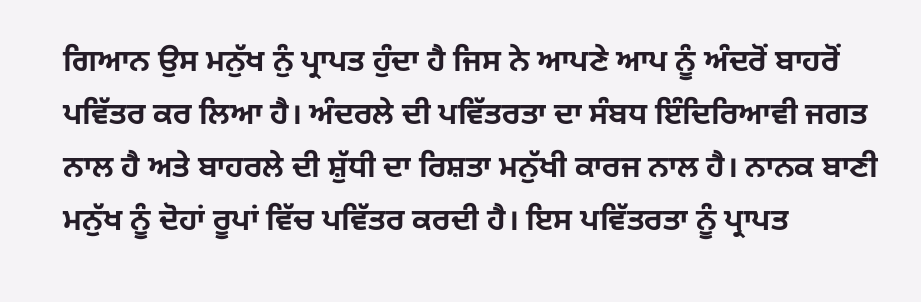ਗਿਆਨ ਉਸ ਮਨੁੱਖ ਨੁੰ ਪ੍ਰਾਪਤ ਹੁੰਦਾ ਹੈ ਜਿਸ ਨੇ ਆਪਣੇ ਆਪ ਨੂੰ ਅੰਦਰੋਂ ਬਾਹਰੋਂ ਪਵਿੱਤਰ ਕਰ ਲਿਆ ਹੈ। ਅੰਦਰਲੇ ਦੀ ਪਵਿੱਤਰਤਾ ਦਾ ਸੰਬਧ ਇੰਦਿਰਿਆਵੀ ਜਗਤ ਨਾਲ ਹੈ ਅਤੇ ਬਾਹਰਲੇ ਦੀ ਸ਼ੁੱਧੀ ਦਾ ਰਿਸ਼ਤਾ ਮਨੁੱਖੀ ਕਾਰਜ ਨਾਲ ਹੈ। ਨਾਨਕ ਬਾਣੀ ਮਨੁੱਖ ਨੂੰ ਦੋਹਾਂ ਰੂਪਾਂ ਵਿੱਚ ਪਵਿੱਤਰ ਕਰਦੀ ਹੈ। ਇਸ ਪਵਿੱਤਰਤਾ ਨੂੰ ਪ੍ਰਾਪਤ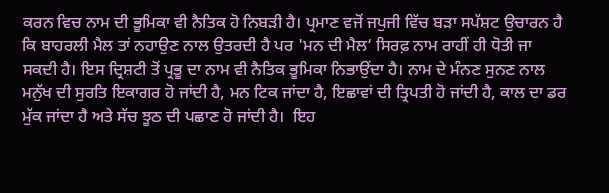ਕਰਨ ਵਿਚ ਨਾਮ ਦੀ ਭੂਮਿਕਾ ਵੀ ਨੈਤਿਕ ਹੋ ਨਿਬੜੀ ਹੈ। ਪ੍ਰਮਾਣ ਵਜੋਂ ਜਪੁਜੀ ਵਿੱਚ ਬੜਾ ਸਪੱਸ਼ਟ ਉਚਾਰਨ ਹੈ ਕਿ ਬਾਹਰਲੀ ਮੈਲ ਤਾਂ ਨਹਾਉਣ ਨਾਲ ਉਤਰਦੀ ਹੈ ਪਰ 'ਮਨ ਦੀ ਮੈਲ‘ ਸਿਰਫ਼ ਨਾਮ ਰਾਹੀਂ ਹੀ ਧੋਤੀ ਜਾ ਸਕਦੀ ਹੈ। ਇਸ ਦ੍ਰਿਸ਼ਟੀ ਤੋਂ ਪ੍ਰਭੂ ਦਾ ਨਾਮ ਵੀ ਨੈਤਿਕ ਭੂਮਿਕਾ ਨਿਭਾਉਂਦਾ ਹੈ। ਨਾਮ ਦੇ ਮੰਨਣ ਸੁਨਣ ਨਾਲ ਮਨੁੱਖ ਦੀ ਸੁਰਤਿ ਇਕਾਗਰ ਹੋ ਜਾਂਦੀ ਹੈ, ਮਨ ਟਿਕ ਜਾਂਦਾ ਹੈ, ਇਛਾਵਾਂ ਦੀ ਤ੍ਰਿਪਤੀ ਹੋ ਜਾਂਦੀ ਹੈ, ਕਾਲ ਦਾ ਡਰ ਮੁੱਕ ਜਾਂਦਾ ਹੈ ਅਤੇ ਸੱਚ ਝੂਠ ਦੀ ਪਛਾਣ ਹੋ ਜਾਂਦੀ ਹੈ।  ਇਹ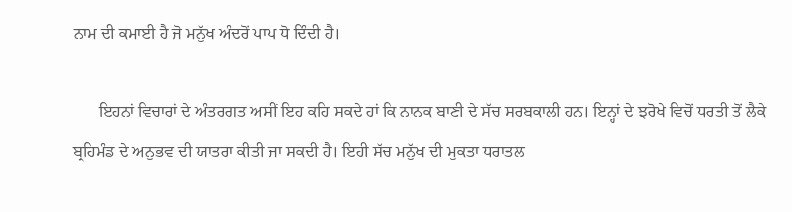ਨਾਮ ਦੀ ਕਮਾਈ ਹੈ ਜੋ ਮਨੁੱਖ ਅੰਦਰੋਂ ਪਾਪ ਧੋ ਦਿੰਦੀ ਹੈ।

      ਇਹਨਾਂ ਵਿਚਾਰਾਂ ਦੇ ਅੰਤਰਗਤ ਅਸੀਂ ਇਹ ਕਹਿ ਸਕਦੇ ਹਾਂ ਕਿ ਨਾਨਕ ਬਾਣੀ ਦੇ ਸੱਚ ਸਰਬਕਾਲੀ ਹਨ। ਇਨ੍ਹਾਂ ਦੇ ਝਰੋਖੇ ਵਿਚੋਂ ਧਰਤੀ ਤੋਂ ਲੈਕੇ ਬ੍ਰਹਿਮੰਡ ਦੇ ਅਨੁਭਵ ਦੀ ਯਾਤਰਾ ਕੀਤੀ ਜਾ ਸਕਦੀ ਹੈ। ਇਹੀ ਸੱਚ ਮਨੁੱਖ ਦੀ ਮੁਕਤਾ ਧਰਾਤਲ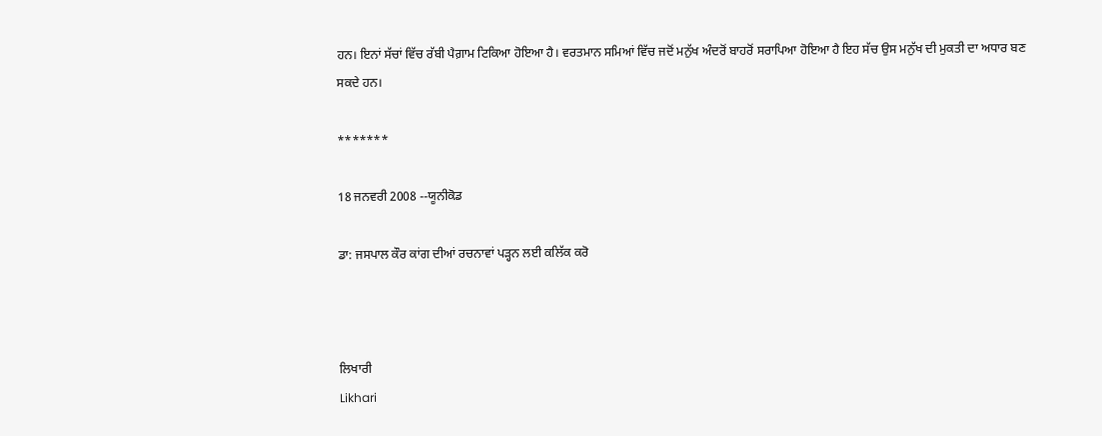ਹਨ। ਇਨਾਂ ਸੱਚਾਂ ਵਿੱਚ ਰੱਬੀ ਪੈਗ਼ਾਮ ਟਿਕਿਆ ਹੋਇਆ ਹੈ। ਵਰਤਮਾਨ ਸਮਿਆਂ ਵਿੱਚ ਜਦੋਂ ਮਨੁੱਖ ਅੰਦਰੋਂ ਬਾਹਰੋਂ ਸਰਾਪਿਆ ਹੋਇਆ ਹੈ ਇਹ ਸੱਚ ਉਸ ਮਨੁੱਖ ਦੀ ਮੁਕਤੀ ਦਾ ਅਧਾਰ ਬਣ ਸਕਦੇ ਹਨ।

*******

18 ਜਨਵਰੀ 2008 --ਯੂਨੀਕੋਡ

ਡਾ: ਜਸਪਾਲ ਕੌਰ ਕਾਂਗ ਦੀਆਂ ਰਚਨਾਵਾਂ ਪੜ੍ਹਨ ਲਈ ਕਲਿੱਕ ਕਰੋ



ਲਿਖਾਰੀ
Likhari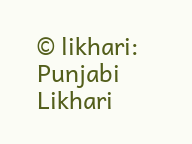© likhari: Punjabi Likhari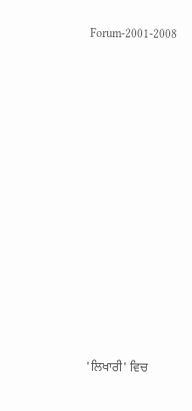Forum-2001-2008

















'ਲਿਖਾਰੀ' ਵਿਚ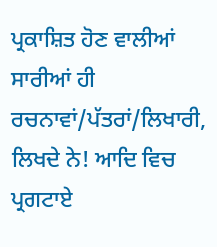ਪ੍ਰਕਾਸ਼ਿਤ ਹੋਣ ਵਾਲੀਆਂ ਸਾਰੀਆਂ ਹੀ ਰਚਨਾਵਾਂ/ਪੱਤਰਾਂ/ਲਿਖਾਰੀ, ਲਿਖਦੇ ਨੇ! ਆਦਿ ਵਿਚ ਪ੍ਰਗਟਾਏ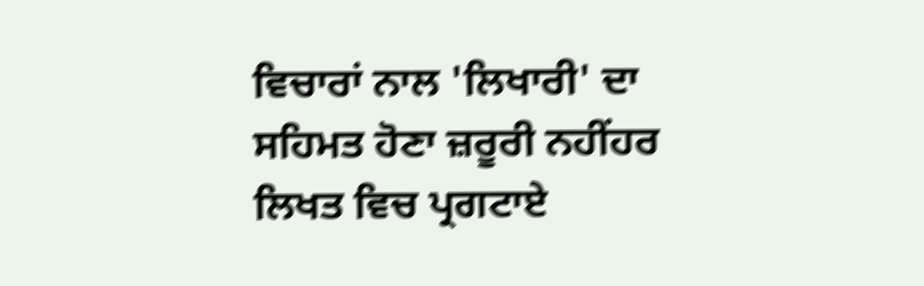ਵਿਚਾਰਾਂ ਨਾਲ 'ਲਿਖਾਰੀ' ਦਾ ਸਹਿਮਤ ਹੋਣਾ ਜ਼ਰੂਰੀ ਨਹੀਂਹਰ ਲਿਖਤ ਵਿਚ ਪ੍ਰਗਟਾਏ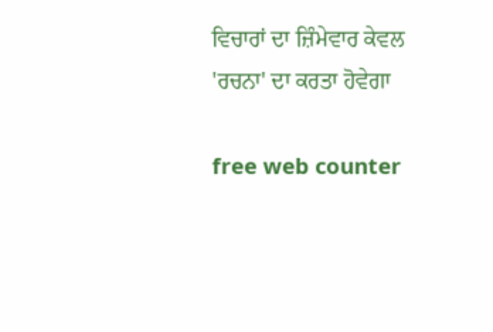ਵਿਚਾਰਾਂ ਦਾ ਜ਼ਿੰਮੇਵਾਰ ਕੇਵਲ 'ਰਚਨਾ' ਦਾ ਕਰਤਾ ਹੋਵੇਗਾ

free web counter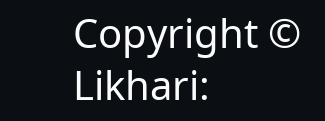Copyright © Likhari: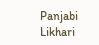Panjabi Likhari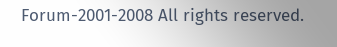Forum-2001-2008 All rights reserved.